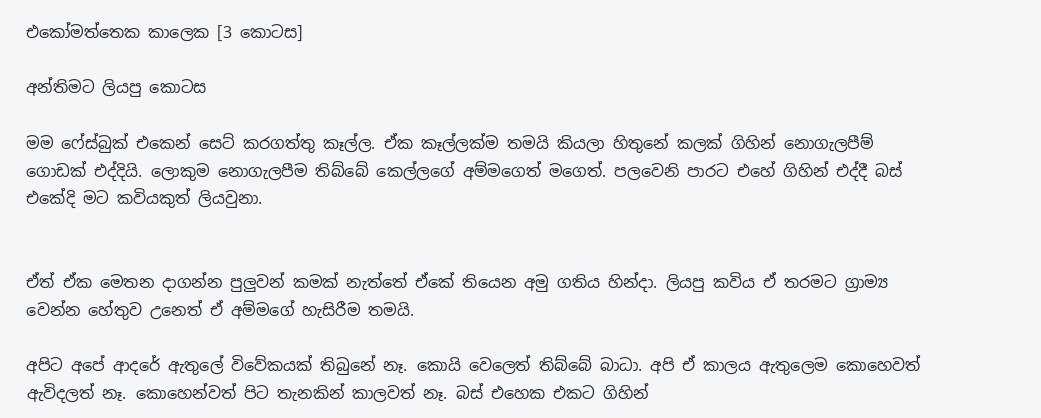එකෝමත්තෙක කාලෙක [3 කොටස]

අන්තිමට ලියපු කොටස

මම ෆේස්බුක් එකෙන් සෙට් කරගත්තු කෑල්ල. ඒක කෑල්ලක්ම තමයි කියලා හිතුනේ කලක් ගිහින් නොගැලපීම් ගොඩක් එද්දියි. ලොකුම නොගැලපීම තිබ්බේ කෙල්ලගේ අම්මගෙත් මගෙත්. පලවෙනි පාරට එහේ ගිහින් එද්දී බස් එකේදි මට කවියකුත් ලියවුනා.


ඒත් ඒක මෙතන දාගන්න පුලුවන් කමක් නැත්තේ ඒකේ තියෙන අමු ගතිය හින්දා. ලියපු කවිය ඒ තරමට ග්‍රාම්‍ය වෙන්න හේතුව උනෙත් ඒ අම්මගේ හැසිරීම තමයි.

අපිට අපේ ආදරේ ඇතුලේ විවේකයක් තිබුනේ නෑ. කොයි වෙලෙත් තිබ්බේ බාධා. අපි ඒ කාලය ඇතුලෙම කොහෙවත් ඇවිදලත් නෑ. කොහෙන්වත් පිට තැනකින් කාලවත් නෑ. බස් එහෙක එකට ගිහින්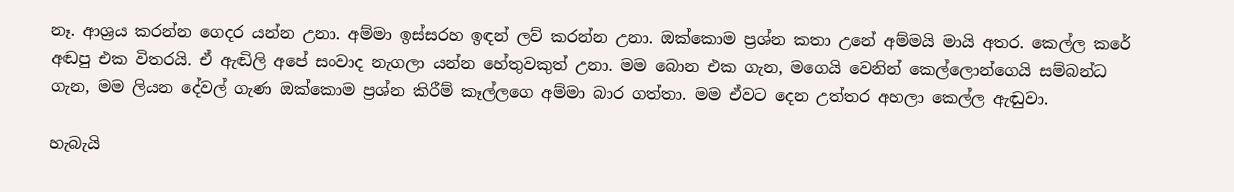නෑ. ආශ්‍රය කරන්න ගෙදර යන්න උනා. අම්මා ඉස්සරහ ඉඳන් ලව් කරන්න උනා. ඔක්කොම ප්‍රශ්න කතා උනේ අම්මයි මායි අතර. කෙල්ල කරේ අඬපු එක විතරයි. ඒ ඇඬිලි අපේ සංවාද නැගලා යන්න හේතුවකුත් උනා. මම බොන එක ගැන, මගෙයි වෙනින් කෙල්ලොන්ගෙයි සම්බන්ධ ගැන, මම ලියන දේවල් ගැණ ඔක්කොම ප්‍රශ්න කිරීම් කෑල්ලගෙ අම්මා බාර ගත්තා. මම ඒවට දෙන උත්තර අහලා කෙල්ල ඇඬුවා.

හැබැයි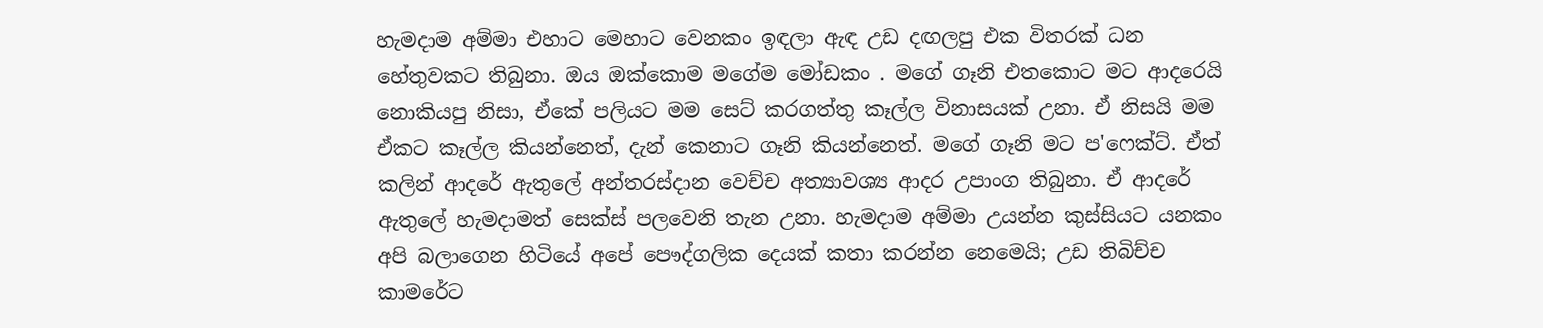හැමදාම අම්මා එහාට මෙහාට වෙනකං ඉඳලා ඇඳ උඩ දඟලපු එක විතරක් ධන හේතුවකට තිබුනා. ඔය ඔක්කොම මගේම මෝඩකං . මගේ ගෑනි එතකොට මට ආදරෙයි නොකියපු නිසා, ඒකේ පලියට මම සෙට් කරගත්තු කෑල්ල විනාසයක් උනා. ඒ නිසයි මම ඒකට කෑල්ල කියන්නෙත්, දැන් කෙනාට ගෑනි කියන්නෙත්. මගේ ගෑනි මට ප'ෆෙක්ට්. ඒත් කලින් ආදරේ ඇතුලේ අන්තරස්දාන වෙච්ච අත්‍යාවශ්‍ය ආදර උපාංග තිබුනා. ඒ ආදරේ ඇතුලේ හැමදාමත් සෙක්ස් පලවෙනි තැන උනා. හැමදාම අම්මා උයන්න කුස්සියට යනකං අපි බලාගෙන හිටියේ අපේ පෞද්ගලික දෙයක් කතා කරන්න නෙමෙයි; උඩ තිබිච්ච කාමරේට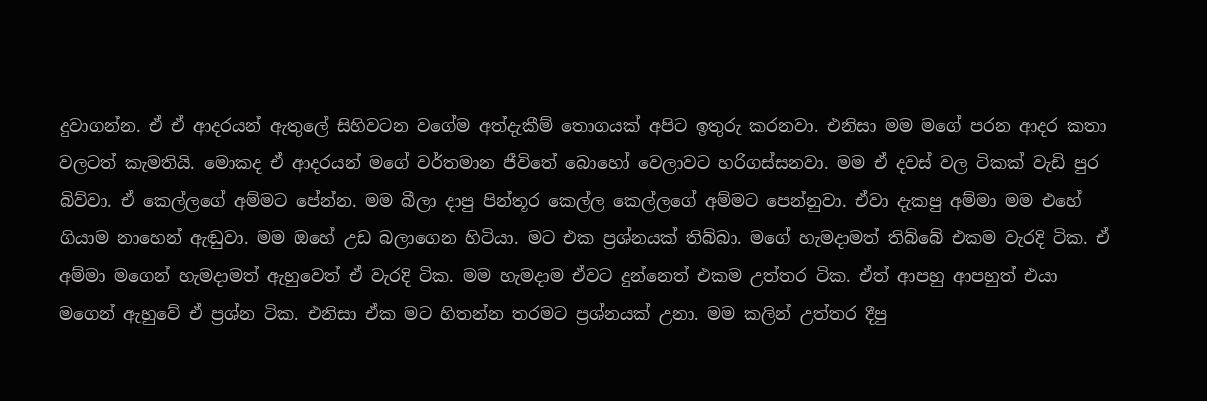දුවාගන්න. ඒ ඒ ආදරයන් ඇතුලේ සිහිවටන වගේම අත්දැකීම් තොගයක් අපිට ඉතුරු කරනවා. එනිසා මම මගේ පරන ආදර කතා වලටත් කැමතියි. මොකද ඒ ආදරයන් මගේ වර්තමාන ජීවිතේ බොහෝ වෙලාවට හරිගස්සනවා. මම ඒ දවස් වල ටිකක් වැඩි පුර බිව්වා. ඒ කෙල්ලගේ අම්මට පේන්න. මම බීලා දාපු පින්තූර කෙල්ල කෙල්ලගේ අම්මට පෙන්නුවා. ඒවා දැකපු අම්මා මම එහේ ගියාම නාහෙන් ඇඬුවා. මම ඔහේ උඩ බලාගෙන හිටියා. මට එක ප්‍රශ්නයක් තිබ්බා. මගේ හැමදාමත් තිබ්බේ එකම වැරදි ටික. ඒ අම්මා මගෙන් හැමදාමත් ඇහුවෙත් ඒ වැරදි ටික. මම හැමදාම ඒවට දුන්නෙත් එකම උත්තර ටික. ඒත් ආපහු ආපහුත් එයා මගෙන් ඇහුවේ ඒ ප්‍රශ්න ටික. එනිසා ඒක මට හිතන්න තරමට ප්‍රශ්නයක් උනා. මම කලින් උත්තර දීපු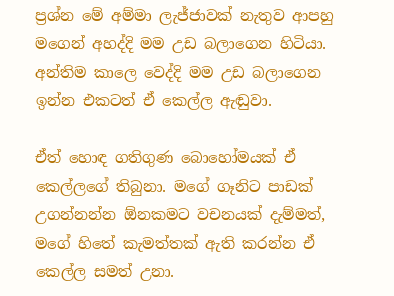ප්‍රශ්න මේ අම්මා ලැජ්ජාවක් නැතුව ආපහු මගෙන් අහද්දි මම උඩ බලාගෙන හිටියා. අන්තිම කාලෙ වෙද්දි මම උඩ බලාගෙන ඉන්න එකටත් ඒ කෙල්ල ඇඬුවා.

ඒත් හොඳ ගතිගුණ බොහෝමයක් ඒ කෙල්ලගේ තිබුනා. මගේ ගෑනිට පාඩක් උගන්නන්න ඕනකමට වචනයක් දැම්මත්, මගේ හිතේ කැමත්තක් ඇති කරන්න ඒ කෙල්ල සමත් උනා.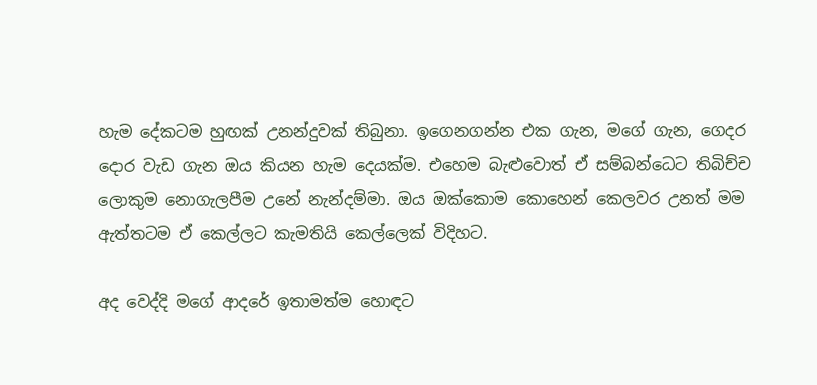හැම දේකටම හුඟක් උනන්දුවක් තිබුනා. ඉගෙනගන්න එක ගැන, මගේ ගැන, ගෙදර දොර වැඩ ගැන ඔය කියන හැම දෙයක්ම. එහෙම බැළුවොත් ඒ සම්බන්ධෙට තිබිච්ච ලොකුම නොගැලපීම උනේ නැන්දම්මා. ඔය ඔක්කොම කොහෙන් කෙලවර උනත් මම ඇත්තටම ඒ කෙල්ලට කැමතියි කෙල්ලෙක් විදිහට.

අද වෙද්දි මගේ ආදරේ ඉතාමත්ම හොඳට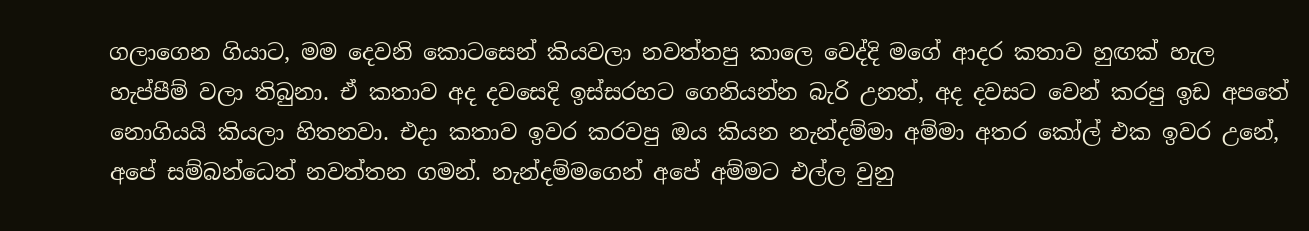ගලාගෙන ගියාට, මම දෙවනි කොටසෙන් කියවලා නවත්තපු කාලෙ වෙද්දි මගේ ආදර කතාව හුඟක් හැල හැප්පීම් වලා තිබුනා. ඒ කතාව අද දවසෙදි ඉස්සරහට ගෙනියන්න බැරි උනත්, අද දවසට වෙන් කරපු ඉඩ අපතේ නොගියයි කියලා හිතනවා. එදා කතාව ඉවර කරවපු ඔය කියන නැන්දම්මා අම්මා අතර කෝල් එක ඉවර උනේ, අපේ සම්බන්ධෙත් නවත්තන ගමන්. නැන්දම්මගෙන් අපේ අම්මට එල්ල වුනු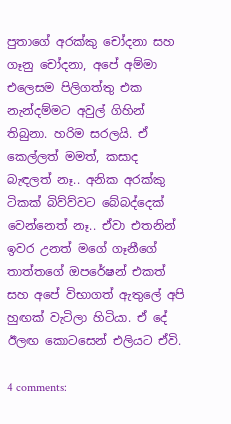පුතාගේ අරක්කු චෝදනා සහ ගෑනු චෝදනා, අපේ අම්මා එලෙසම පිලිගත්තු එක නැන්දම්මට අවුල් ගිහින් තිබුනා. හරිම සරලයි. ඒ කෙල්ලත් මමත්, කසාද බැඳලත් නෑ.. අනික අරක්කු ටිකක් බිව්ව්වට බේබද්දෙක් වෙන්නෙත් නෑ.. ඒවා එතනින් ඉවර උනත් මගේ ගෑනීගේ තාත්තගේ ඔපරේෂන් එකත් සහ අපේ විභාගත් ඇතුලේ අපි හුඟක් වැටිලා හිටියා. ඒ දේ ඊලඟ කොටසෙන් එලියට ඒවි.

4 comments: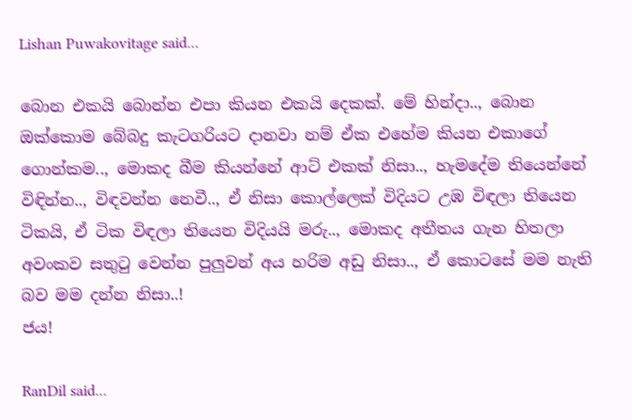Lishan Puwakovitage said...

බොන එකයි බොන්න එපා කියන එකයි දෙකක්. මේ හින්දා.., බොන ඔක්කොම බේබදු කැටගරියට දානවා නම් ඒක එහේම කියන එකාගේ ගොන්කම.., මොකද බීම කියන්නේ ආට් එකක් නිසා.., හැමදේම තියෙන්නේ විඳින්න.., විඳවන්න නෙවී.., ඒ නිසා කොල්ලෙක් විදියට උඹ විඳලා තියෙන ටිකයි, ඒ ටික විඳලා තියෙන විදියයි මරු.., මොකද අතීතය ගැන හිතලා අවංකව සතුටු වෙන්න පුලුවන් අය හරිම අඩු නිසා.., ඒ කොටසේ මම නැති බව මම දන්න නිසා..!
ජය!

RanDil said...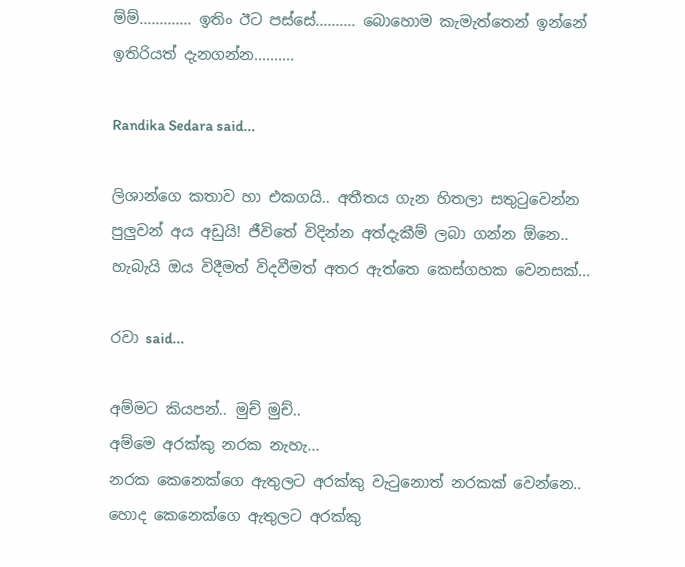ම්ම්............. ඉතිං ඊට පස්සේ.......... බොහොම කැමැත්තෙන් ඉන්නේ ඉතිරියත් දැනගන්න..........

Randika Sedara said...

ලිශාන්ගෙ කතාව හා එකගයි.. අතීතය ගැන හිතලා සතුටුවෙන්න පුලුවන් අය අඩුයි! ජීවිතේ විදින්න අත්දැකීම් ලබා ගන්න ඕනෙ.. හැබැයි ඔය විදීමත් විදවීමත් අතර ඇත්තෙ කෙස්ගහක වෙනසක්...

රවා said...

අම්මට කියපන්.. මුච් මුච්..
අම්මෙ අරක්කු නරක නැහැ...
නරක කෙනෙක්ගෙ ඇතුලට අරක්කු වැටුනොත් නරකක් වෙන්නෙ..
හොද කෙනෙක්ගෙ ඇතුලට අරක්කු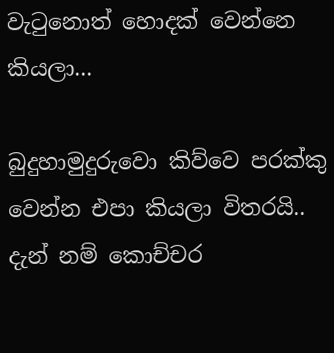වැටුනොත් හොදක් වෙන්නෙ කියලා...

බුදුහාමුදුරුවො කිව්වෙ පරක්කු වෙන්න එපා කියලා විතරයි.. දැන් නම් කොච්චර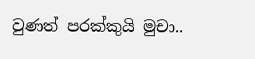වුණත් පරක්කුයි මුචා..